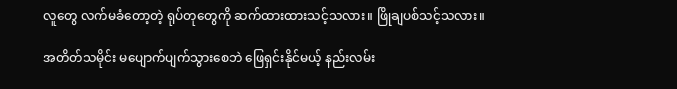လူတွေ လက်မခံတော့တဲ့ ရုပ်တုတွေကို ဆက်ထားထားသင့်သလား။ ဖြိုချပစ်သင့်သလား။

အတိတ်သမိုင်း မပျောက်ပျက်သွားစေဘဲ ဖြေရှင်းနိုင်မယ့် နည်းလမ်း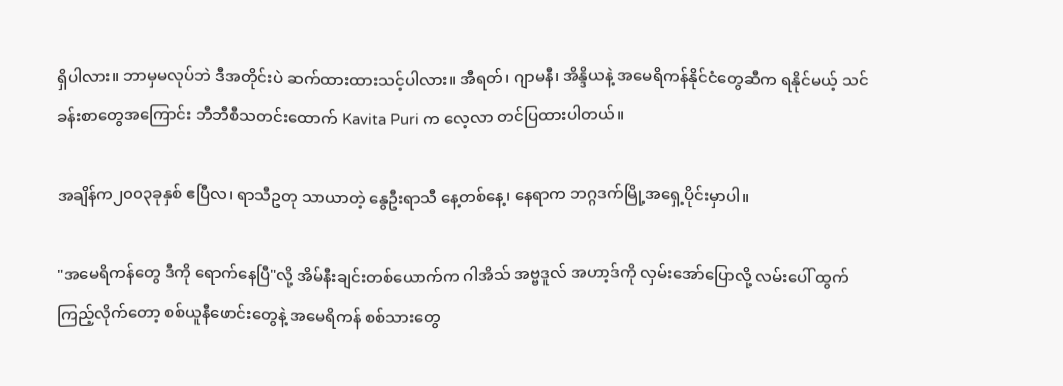ရှိပါလား။ ဘာမှမလုပ်ဘဲ ဒီအတိုင်းပဲ ဆက်ထားထားသင့်ပါလား။ အီရတ်၊ ဂျာမနီ၊ အိန္ဒိယနဲ့ အမေရိကန်နိုင်ငံတွေဆီက ရနိုင်မယ့် သင်ခန်းစာတွေအကြောင်း ဘီဘီစီသတင်းထောက် Kavita Puri က လေ့လာ တင်ပြထားပါတယ်။

အချိန်က၂၀၀၃ခုနှစ် ဧပြီလ၊ ရာသီဥတု သာယာတဲ့ နွေဦးရာသီ နေ့တစ်နေ့၊ နေရာက ဘဂ္ဂဒက်မြို့အရှေ့ပိုင်းမှာပါ။

"အမေရိကန်တွေ ဒီကို ရောက်နေပြီ"လို့ အိမ်နီးချင်းတစ်ယောက်က ဂါအိသ် အဗ္ဗဒူလ် အဟာ့ဒ်ကို လှမ်းအော်ပြောလို့ လမ်းပေါ် ထွက်ကြည့်လိုက်တော့ စစ်ယူနီဖောင်းတွေနဲ့ အမေရိကန် စစ်သားတွေ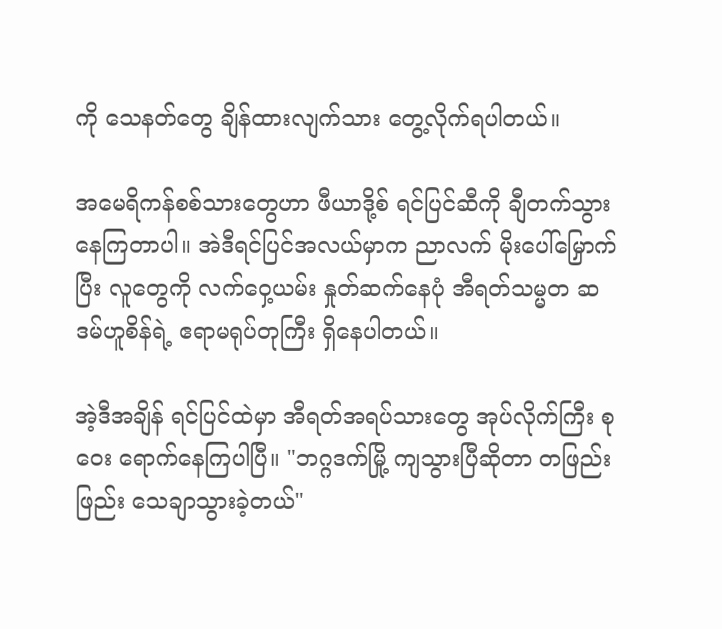ကို သေနတ်တွေ ချိန်ထားလျက်သား တွေ့လိုက်ရပါတယ်။

အမေရိကန်စစ်သားတွေဟာ ဖီယာဒို့စ် ရင်ပြင်ဆီကို ချီတက်သွားနေကြတာပါ။ အဲဒီရင်ပြင်အလယ်မှာက ညာလက် မိုးပေါ်မြှောက်ပြီး လူတွေကို လက်ဝှေ့ယမ်း နှုတ်ဆက်နေပုံ အီရတ်သမ္မတ ဆဒမ်ဟူစိန်ရဲ့ ဧရာမရုပ်တုကြီး ရှိနေပါတယ်။

အဲ့ဒီအချိန် ရင်ပြင်ထဲမှာ အီရတ်အရပ်သားတွေ အုပ်လိုက်ကြီး စုဝေး ရောက်နေကြပါပြီ။ "ဘဂ္ဂဒက်မြို့ ကျသွားပြီဆိုတာ တဖြည်းဖြည်း သေချာသွားခဲ့တယ်"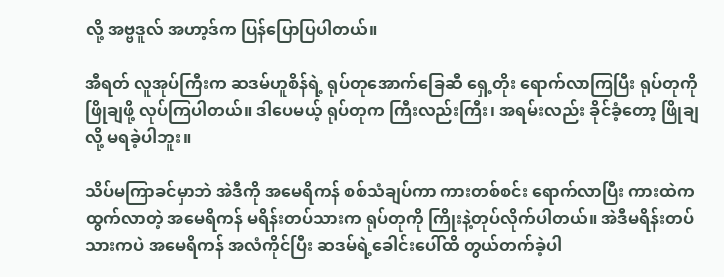လို့ အဗ္ဗဒူလ် အဟာ့ဒ်က ပြန်ပြောပြပါတယ်။

အီရတ် လူအုပ်ကြီးက ဆဒမ်ဟူစိန်ရဲ့ ရုပ်တုအောက်ခြေဆီ ရှေ့တိုး ရောက်လာကြပြီး ရုပ်တုကို ဖြိုချဖို့ လုပ်ကြပါတယ်။ ဒါပေမယ့် ရုပ်တုက ကြီးလည်းကြီး၊ အရမ်းလည်း ခိုင်ခံ့တော့ ဖြိုချလို့ မရခဲ့ပါဘူး။

သိပ်မကြာခင်မှာဘဲ အဲဒီကို အမေရိကန် စစ်သံချပ်ကာ ကားတစ်စင်း ရောက်လာပြီး ကားထဲက ထွက်လာတဲ့ အမေရိကန် မရိန်းတပ်သားက ရုပ်တုကို ကြိုးနဲ့တုပ်လိုက်ပါတယ်။ အဲဒီမရိန်းတပ်သားကပဲ အမေရိကန် အလံကိုင်ပြီး ဆဒမ်ရဲ့ခေါင်းပေါ်ထိ တွယ်တက်ခဲ့ပါ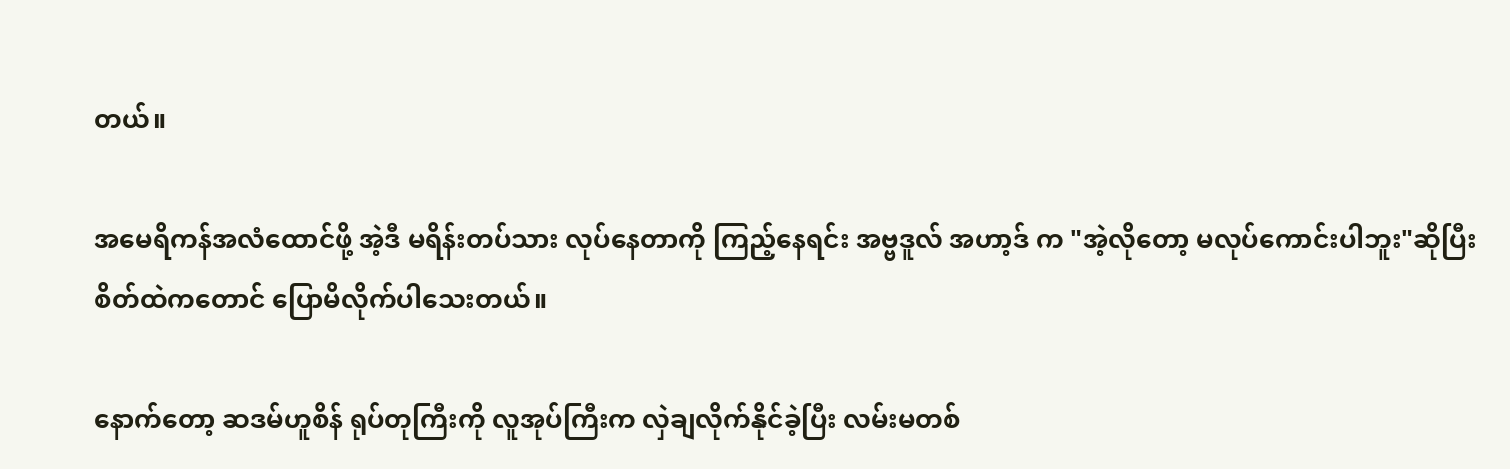တယ်။

အမေရိကန်အလံထောင်ဖို့ အဲ့ဒီ မရိန်းတပ်သား လုပ်နေတာကို ကြည့်နေရင်း အဗ္ဗဒူလ် အဟာ့ဒ် က "အဲ့လိုတော့ မလုပ်ကောင်းပါဘူး"ဆိုပြီး စိတ်ထဲကတောင် ပြောမိလိုက်ပါသေးတယ်။

နောက်တော့ ဆဒမ်ဟူစိန် ရုပ်တုကြီးကို လူအုပ်ကြီးက လှဲချလိုက်နိုင်ခဲ့ပြီး လမ်းမတစ်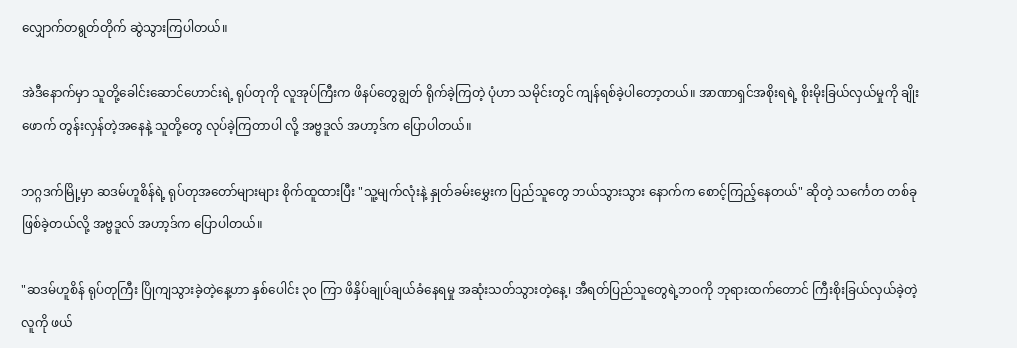လျှောက်တရွတ်တိုက် ဆွဲသွားကြပါတယ်။

အဲဒီနောက်မှာ သူတို့ခေါင်းဆောင်ဟောင်းရဲ့ ရုပ်တုကို လူအုပ်ကြီးက ဖိနပ်တွေချွတ် ရိုက်ခဲ့ကြတဲ့ ပုံဟာ သမိုင်းတွင် ကျန်ရစ်ခဲ့ပါတော့တယ်။ အာဏာရှင်အစိုးရရဲ့ စိုးမိုးခြယ်လှယ်မှုကို ချိုးဖောက် တွန်းလှန်တဲ့အနေနဲ့ သူတို့တွေ လုပ်ခဲ့ကြတာပါ လို့ အဗ္ဗဒူလ် အဟာ့ဒ်က ပြောပါတယ်။

ဘဂ္ဂဒက်မြို့မှာ ဆဒမ်ဟူစိန်ရဲ့ ရုပ်တုအတော်များများ စိုက်ထူထားပြီး "သူ့မျက်လုံးနဲ့ နှုတ်ခမ်းမွှေးက ပြည်သူတွေ ဘယ်သွားသွား နောက်က စောင့်ကြည့်နေတယ်" ဆိုတဲ့ သင်္ကေတ တစ်ခုဖြစ်ခဲ့တယ်လို့ အဗ္ဗဒူလ် အဟာ့ဒ်က ပြောပါတယ်။

"ဆဒမ်ဟူစိန် ရုပ်တုကြီး ပြိုကျသွားခဲ့တဲ့နေ့ဟာ နှစ်ပေါင်း ၃၀ ကြာ ဖိနှိပ်ချုပ်ချယ်ခံနေရမှု အဆုံးသတ်သွားတဲ့နေ့၊ အီရတ်ပြည်သူတွေရဲ့ဘဝကို ဘုရားထက်တောင် ကြီးစိုးခြယ်လှယ်ခဲ့တဲ့ လူကို ဖယ်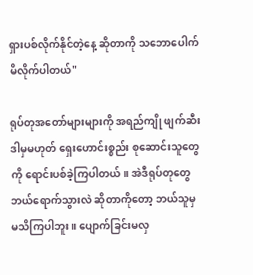ရှားပစ်လိုက်နိုင်တဲ့နေ့ ဆိုတာကို သဘောပေါက်မိလိုက်ပါတယ်"

ရုပ်တုအတော်များများကို အရည်ကျို ဖျက်ဆီး ဒါမှမဟုတ် ရှေးဟောင်းစ္စည်း စုဆောင်းသူတွေကို ရောင်းပစ်ခဲ့ကြပါတယ်။ အဲဒီရုပ်တုတွေ ဘယ်ရောက်သွားလဲ ဆိုတာကိုတော့ ဘယ်သူမှ မသိကြပါဘူး။ ပျောက်ခြင်းမလှ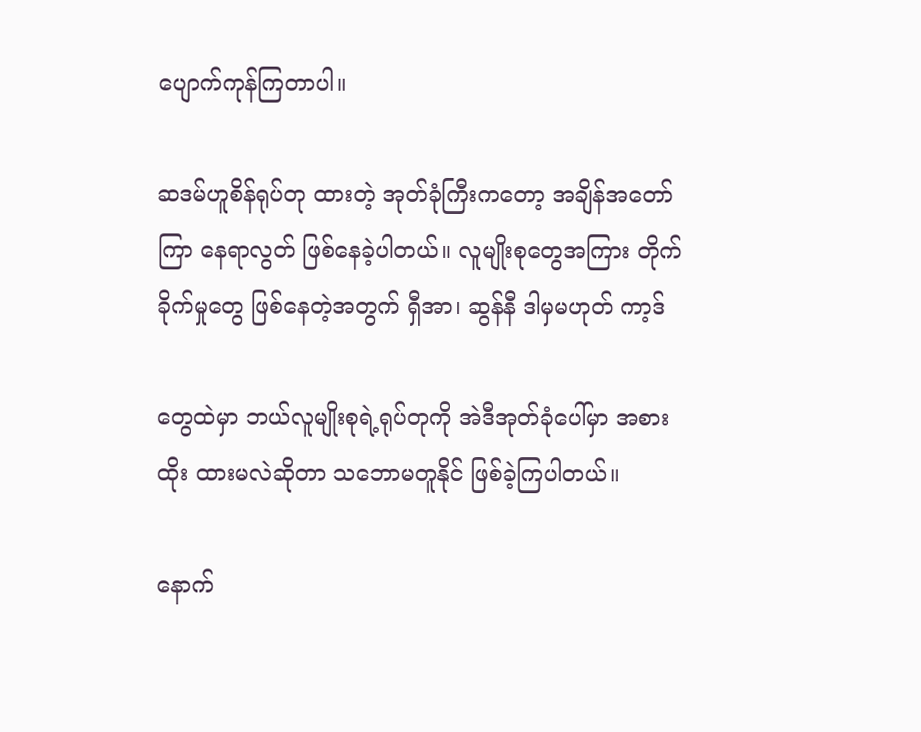ပျောက်ကုန်ကြတာပါ။

ဆဒမ်ဟူစိန်ရုပ်တု ထားတဲ့ အုတ်ခုံကြီးကတော့ အချိန်အတော်ကြာ နေရာလွတ် ဖြစ်နေခဲ့ပါတယ်။ လူမျိုးစုတွေအကြား တိုက်ခိုက်မှုတွေ ဖြစ်နေတဲ့အတွက် ရှီအာ၊ ဆွန်နီ ဒါမှမဟုတ် ကာ့ဒ်

တွေထဲမှာ ဘယ်လူမျိုးစုရဲ့ရုပ်တုကို အဲဒီအုတ်ခုံပေါ်မှာ အစားထိုး ထားမလဲဆိုတာ သဘောမတူနိုင် ဖြစ်ခဲ့ကြပါတယ်။

နောက်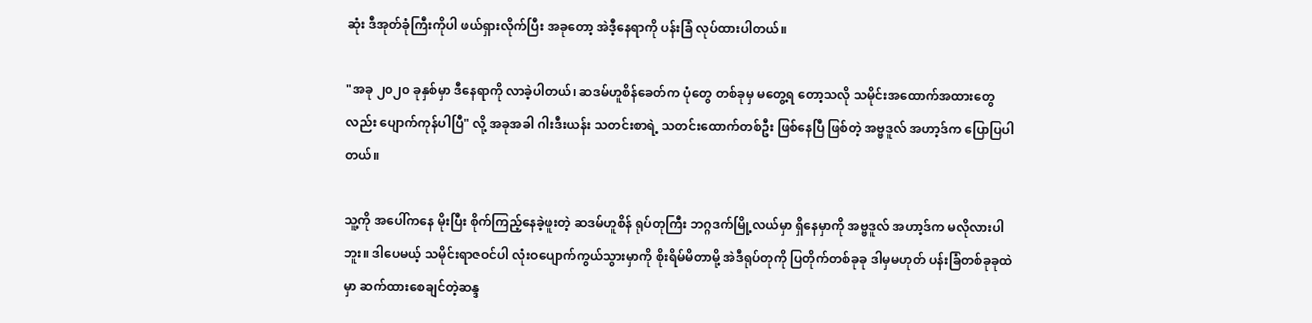ဆုံး ဒီအုတ်ခုံကြီးကိုပါ ဖယ်ရှားလိုက်ပြီး အခုတော့ အဲဒီ့နေရာကို ပန်းခြံ လုပ်ထားပါတယ်။

"အခု ၂၀၂၀ ခုနှစ်မှာ ဒီနေရာကို လာခဲ့ပါတယ်၊ ဆဒမ်ဟူစိန်ခေတ်က ပုံတွေ တစ်ခုမှ မတွေ့ရ တော့သလို သမိုင်းအထောက်အထားတွေလည်း ပျောက်ကုန်ပါပြီ" လို့ အခုအခါ ဂါးဒီးယန်း သတင်းစာရဲ့ သတင်းထောက်တစ်ဦး ဖြစ်နေပြီ ဖြစ်တဲ့ အဗ္ဗဒူလ် အဟာ့ဒ်က ပြောပြပါတယ်။

သူ့ကို အပေါ်ကနေ မိုးပြီး စိုက်ကြည့်နေခဲ့ဖူးတဲ့ ဆဒမ်ဟူစိန် ရုပ်တုကြီး ဘဂ္ဂဒက်မြို့လယ်မှာ ရှိနေမှာကို အဗ္ဗဒူလ် အဟာ့ဒ်က မလိုလားပါဘူး။ ဒါပေမယ့် သမိုင်းရာဇဝင်ပါ လုံးဝပျောက်ကွယ်သွားမှာကို စိုးရိမ်မိတာမို့ အဲဒီရုပ်တုကို ပြတိုက်တစ်ခုခု ဒါမှမဟုတ် ပန်းခြံတစ်ခုခုထဲမှာ ဆက်ထားစေချင်တဲ့ဆန္ဒ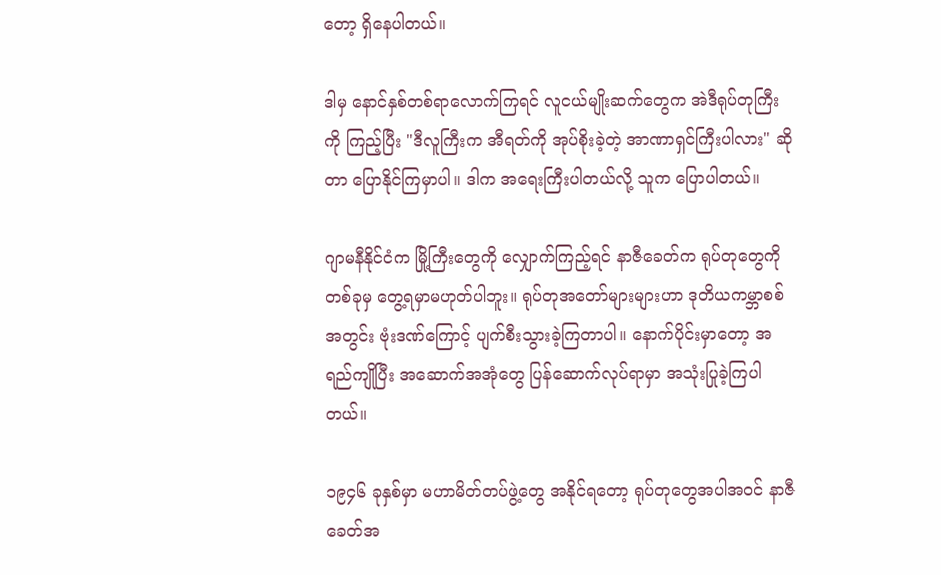တော့ ရှိနေပါတယ်။

ဒါမှ နောင်နှစ်တစ်ရာလောက်ကြရင် လူငယ်မျိုးဆက်တွေက အဲဒီရုပ်တုကြီးကို ကြည့်ပြီး "ဒီလူကြီးက အီရတ်ကို အုပ်စိုးခဲ့တဲ့ အာဏာရှင်ကြီးပါလား" ဆိုတာ ပြောနိုင်ကြမှာပါ။ ဒါက အရေးကြီးပါတယ်လို့ သူက ပြောပါတယ်။

ဂျာမနီနိုင်ငံက မြို့ကြီးတွေကို လျှောက်ကြည့်ရင် နာဇီခေတ်က ရုပ်တုတွေကို တစ်ခုမှ တွေ့ရမှာမဟုတ်ပါဘူး။ ရုပ်တုအတော်များများဟာ ဒုတိယကမ္ဘာစစ်အတွင်း ဗုံးဒဏ်ကြောင့် ပျက်စီးသွားခဲ့ကြတာပါ။ နောက်ပိုင်းမှာတော့ အရည်ကျိုပြီး အဆောက်အအုံတွေ ပြန်ဆောက်လုပ်ရာမှာ အသုံးပြုခဲ့ကြပါတယ်။

၁၉၄၆ ခုနှစ်မှာ မဟာမိတ်တပ်ဖွဲ့တွေ အနိုင်ရတော့ ရုပ်တုတွေအပါအဝင် နာဇီခေတ်အ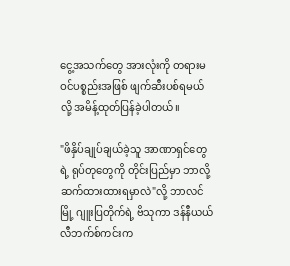ငွေ့အသက်တွေ အားလုံးကို တရားမဝင်ပစ္စည်းအဖြစ် ဖျက်ဆီးပစ်ရမယ်လို့ အမိန့်ထုတ်ပြန်ခဲ့ပါတယ်။

"ဖိနှိပ်ချုပ်ချယ်ခဲ့သူ အာဏာရှင်တွေရဲ့ ရုပ်တုတွေကို တိုင်းပြည်မှာ ဘာလို့ ဆက်ထားထားရမှာလဲ"လို့ ဘာလင်မြို့ ဂျူးပြတိုက်ရဲ့ ဗိသုကာ ဒန်နီယယ် လီဘက်စ်ကင်းက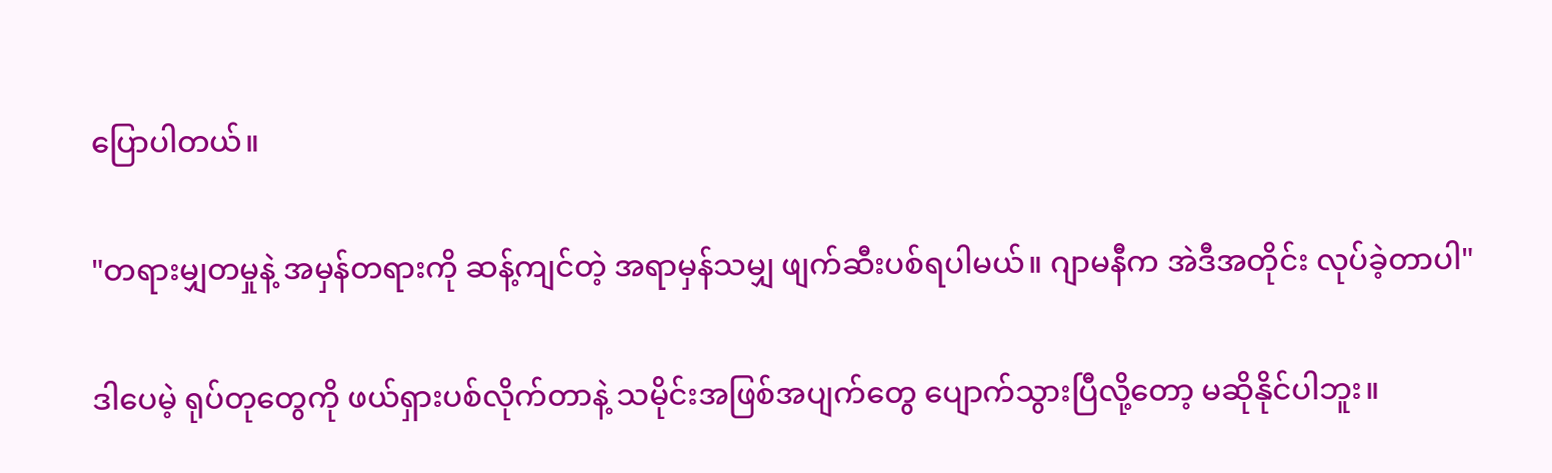ပြောပါတယ်။

"တရားမျှတမှုနဲ့ အမှန်တရားကို ဆန့်ကျင်တဲ့ အရာမှန်သမျှ ဖျက်ဆီးပစ်ရပါမယ်။ ဂျာမနီက အဲဒီအတိုင်း လုပ်ခဲ့တာပါ"

ဒါပေမဲ့ ရုပ်တုတွေကို ဖယ်ရှားပစ်လိုက်တာနဲ့ သမိုင်းအဖြစ်အပျက်တွေ ပျောက်သွားပြီလို့တော့ မဆိုနိုင်ပါဘူး။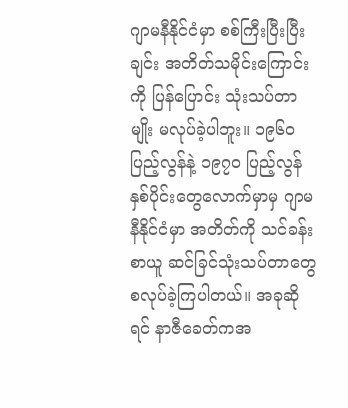ဂျာမနီနိုင်ငံမှာ စစ်ကြီးပြီးပြီးချင်း အတိတ်သမိုင်းကြောင်းကို ပြန်ပြောင်း သုံးသပ်တာမျိုး မလုပ်ခဲ့ပါဘူး။ ၁၉၆၀ ပြည့်လွန်နဲ့ ၁၉၇၀ ပြည့်လွန်နှစ်ပိုင်းတွေလောက်မှာမှ ဂျာမနီနိုင်ငံမှာ အတိတ်ကို သင်ခန်းစာယူ ဆင်ခြင်သုံးသပ်တာတွေ စလုပ်ခဲ့ကြပါတယ်။ အခုဆိုရင် နာဇီခေတ်ကအ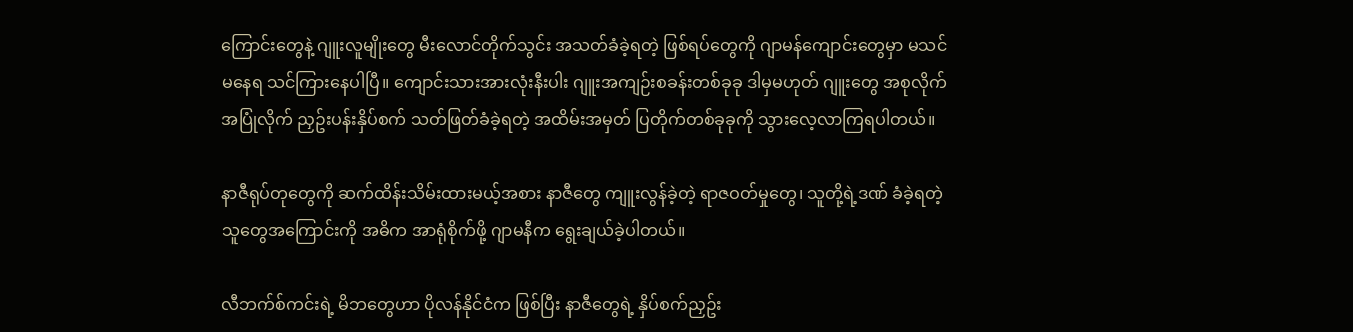ကြောင်းတွေနဲ့ ဂျူးလူမျိုးတွေ မီးလောင်တိုက်သွင်း အသတ်ခံခဲ့ရတဲ့ ဖြစ်ရပ်တွေကို ဂျာမန်ကျောင်းတွေမှာ မသင်မနေရ သင်ကြားနေပါပြီ။ ကျောင်းသားအားလုံးနီးပါး ဂျူးအကျဉ်းစခန်းတစ်ခုခု ဒါမှမဟုတ် ဂျူးတွေ အစုလိုက်အပြုံလိုက် ညှဥ်းပန်းနှိပ်စက် သတ်ဖြတ်ခံခဲ့ရတဲ့ အထိမ်းအမှတ် ပြတိုက်တစ်ခုခုကို သွားလေ့လာကြရပါတယ်။

နာဇီရုပ်တုတွေကို ဆက်ထိန်းသိမ်းထားမယ့်အစား နာဇီတွေ ကျူးလွန်ခဲ့တဲ့ ရာဇဝတ်မှုတွေ၊ သူတို့ရဲ့ဒဏ် ခံခဲ့ရတဲ့သူတွေအကြောင်းကို အဓိက အာရုံစိုက်ဖို့ ဂျာမနီက ရွေးချယ်ခဲ့ပါတယ်။

လီဘက်စ်ကင်းရဲ့ မိဘတွေဟာ ပိုလန်နိုင်ငံက ဖြစ်ပြီး နာဇီတွေရဲ့ နှိပ်စက်ညှဥ်း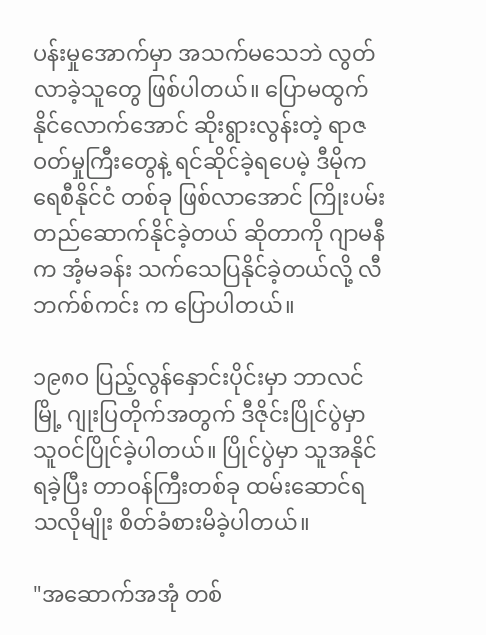ပန်းမှုအောက်မှာ အသက်မသေဘဲ လွတ်လာခဲ့သူတွေ ဖြစ်ပါတယ်။ ပြောမထွက်နိုင်လောက်အောင် ဆိုးရွားလွန်းတဲ့ ရာဇဝတ်မှုကြီးတွေနဲ့ ရင်ဆိုင်ခဲ့ရပေမဲ့ ဒီမိုကရေစီနိုင်ငံ တစ်ခု ဖြစ်လာအောင် ကြိုးပမ်း တည်ဆောက်နိုင်ခဲ့တယ် ဆိုတာကို ဂျာမနီက အံ့မခန်း သက်သေပြနိုင်ခဲ့တယ်လို့ လီဘက်စ်ကင်း က ပြောပါတယ်။

၁၉၈ဝ ပြည့်လွန်နှောင်းပိုင်းမှာ ဘာလင်မြို့ ဂျုးပြတိုက်အတွက် ဒီဇိုင်းပြိုင်ပွဲမှာ သူဝင်ပြိုင်ခဲ့ပါတယ်။ ပြိုင်ပွဲမှာ သူအနိုင်ရခဲ့ပြီး တာဝန်ကြီးတစ်ခု ထမ်းဆောင်ရသလိုမျိုး စိတ်ခံစားမိခဲ့ပါတယ်။

"အဆောက်အအုံ တစ်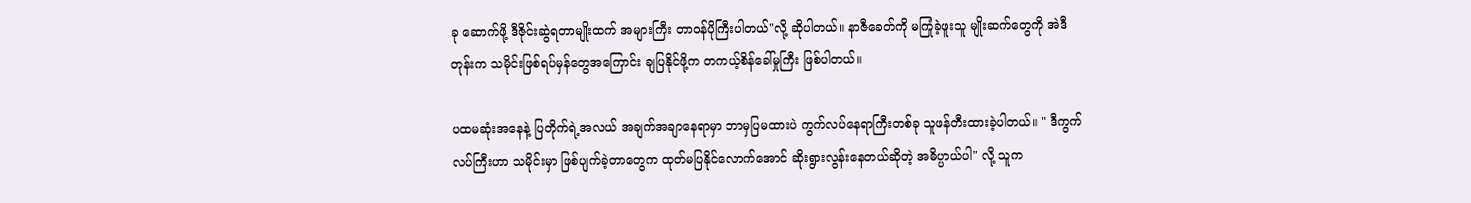ခု ဆောက်ဖို့ ဒီဇိုင်းဆွဲရတာမျိုးထက် အများကြီး တာဝန်ပိုကြီးပါတယ်"လို့ ဆိုပါတယ်။ နာဇီခေတ်ကို မကြုံခဲ့ဖူးသူ မျိုးဆက်တွေကို အဲဒီတုန်းက သမိုင်းဖြစ်ရပ်မှန်တွေအကြောင်း ချပြနိုင်ဖို့က တကယ့်စိန်ခေါ်မှုကြီး ဖြစ်ပါတယ်။

ပထမဆုံးအနေနဲ့ ပြတိုက်ရဲ့အလယ် အချက်အချာနေရာမှာ ဘာမှပြမထားပဲ ကွက်လပ်နေရာကြီးတစ်ခု သူဖန်တီးထားခဲ့ပါတယ်။ " ဒီကွက်လပ်ကြီးဟာ သမိုင်းမှာ ဖြစ်ပျက်ခဲ့တာတွေက ထုတ်မပြနိုင်လောက်အောင် ဆိုးရွားလွန်းနေတယ်ဆိုတဲ့ အဓိပ္ပာယ်ပါ" လို့ သူက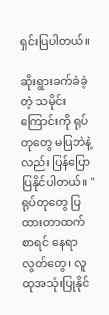ရှင်းပြပါတယ်။

ဆိုးရွားခက်ခဲခဲ့တဲ့ သမိုင်းကြောင်းကို ရုပ်တုတွေ မပြဘဲနဲ့ လည်း ပြန်ပြောပြနိုင်ပါတယ်။ "ရုပ်တုတွေ ပြထားတာထက် စာရင် နေရာလွတ်တွေ၊ လူထုအသုံးပြုနိုင်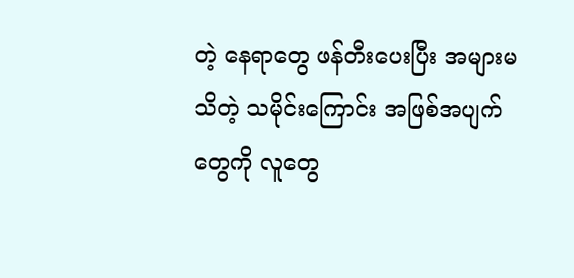တဲ့ နေရာတွေ ဖန်တီးပေးပြီး အများမသိတဲ့ သမိုင်းကြောင်း အဖြစ်အပျက်တွေကို လူတွေ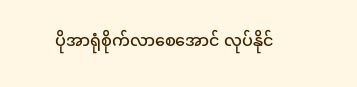ပိုအာရုံစိုက်လာစေအောင် လုပ်နိုင်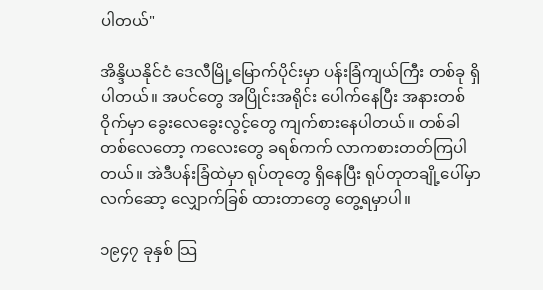ပါတယ်"

အိန္ဒိယနိုင်ငံ ဒေလီမြို့မြောက်ပိုင်းမှာ ပန်းခြံကျယ်ကြီး တစ်ခု ရှိပါတယ်။ အပင်တွေ အပြိုင်းအရိုင်း ပေါက်နေပြီး အနားတစ်ဝိုက်မှာ ခွေးလေခွေးလွင့်တွေ ကျက်စားနေပါတယ်။ တစ်ခါတစ်လေတော့ ကလေး‌တွေ ခရစ်ကက် လာကစားတတ်ကြပါတယ်။ အဲဒီပန်းခြံထဲမှာ ရုပ်တုတွေ ရှိနေပြီး ရုပ်တုတချို့ပေါ်မှာ လက်ဆော့ လျှောက်ခြစ် ထားတာတွေ တွေ့ရမှာပါ။

၁၉၄၇ ခုနှစ် သြ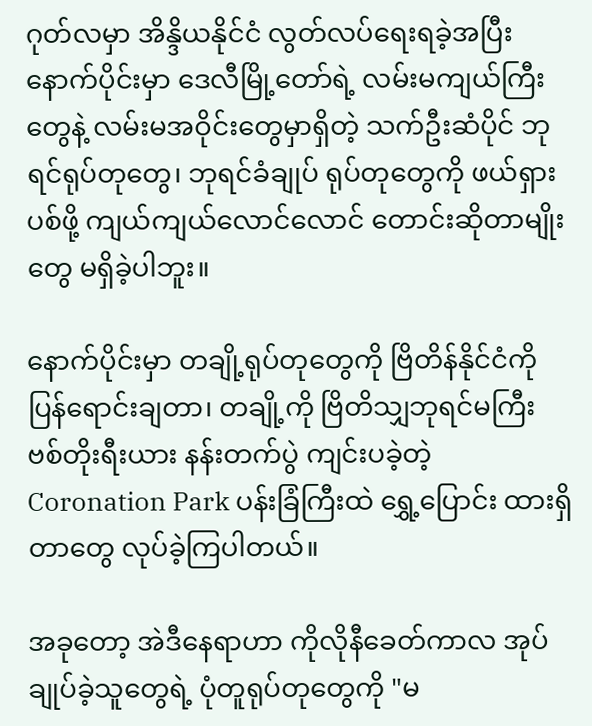ဂုတ်လမှာ အိန္ဒိယနိုင်ငံ လွတ်လပ်ရေးရခဲ့အပြီး နောက်ပိုင်းမှာ ဒေလီမြို့တော်ရဲ့ လမ်းမကျယ်ကြီးတွေနဲ့ လမ်းမအဝိုင်းတွေမှာရှိတဲ့ သက်ဦးဆံပိုင် ဘုရင်ရုပ်တုတွေ၊ ဘုရင်ခံချုပ် ရုပ်တုတွေကို ဖယ်ရှားပစ်ဖို့ ကျယ်ကျယ်လောင်လောင် တောင်းဆိုတာမျိုးတွေ မရှိခဲ့ပါဘူး။

နောက်ပိုင်းမှာ တချို့ရုပ်တုတွေကို ဗြိတိန်နိုင်ငံကို ပြန်ရောင်းချတာ၊ တချို့ကို ဗြိတိသျှဘုရင်မကြီး ဗစ်တိုးရီးယား နန်းတက်ပွဲ ကျင်းပခဲ့တဲ့ Coronation Park ပန်းခြံကြီးထဲ ရွှေ့ပြောင်း ထားရှိတာတွေ လုပ်ခဲ့ကြပါတယ်။

အခုတော့ အဲဒီနေရာဟာ ကိုလိုနီခေတ်ကာလ အုပ်ချုပ်ခဲ့သူတွေရဲ့ ပုံတူရုပ်တုတွေကို "မ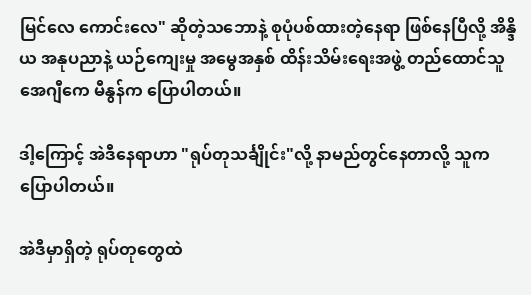မြင်လေ ကောင်းလေ" ဆိုတဲ့သဘောနဲ့ စုပုံပစ်ထားတဲ့နေရာ ဖြစ်နေပြီလို့ အိန္ဒိယ အနုပညာနဲ့ ယဉ်ကျေးမှု အမွေအနှစ် ထိန်းသိမ်းရေးအဖွဲ့ တည်ထောင်သူ အေဂျီကေ မီနွန်က ပြောပါတယ်။

ဒါ့ကြောင့် အဲဒီနေရာဟာ "ရုပ်တုသင်္ချိုင်း"လို့ နာမည်တွင်နေတာလို့ သူကပြောပါတယ်။

အဲဒီမှာရှိတဲ့ ရုပ်တုတွေထဲ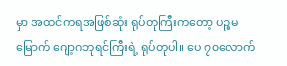မှာ အထင်ကရအဖြစ်ဆုံး ရုပ်တုကြီးကတော့ ပဉ္စမမြောက် ဂျော့ဂဘုရင်ကြီးရဲ့ ရုပ်တုပါ။ ပေ ၇၀လောက်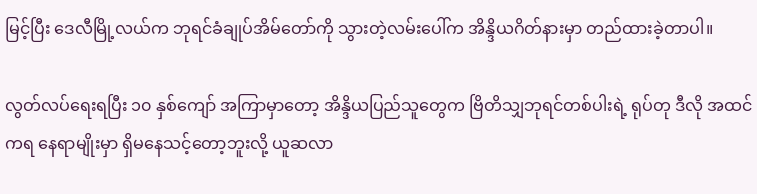မြင့်ပြီး ဒေလီမြို့လယ်က ဘုရင်ခံချုပ်အိမ်တော်ကို သွားတဲ့လမ်းပေါ်က အိန္ဒိယဂိတ်နားမှာ တည်ထားခဲ့တာပါ။

လွတ်လပ်ရေးရပြီး ၁၀ နှစ်ကျော် အကြာမှာတော့ အိန္ဒိယပြည်သူတွေက ဗြိတိသျှဘုရင်တစ်ပါးရဲ့ ရုပ်တု ဒီလို အထင်ကရ နေရာမျိုးမှာ ရှိမနေသင့်တော့ဘူးလို့ ယူဆလာ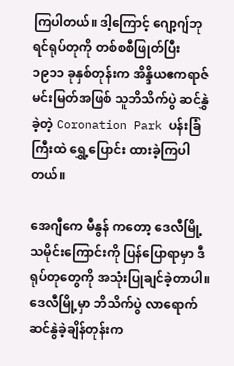ကြပါတယ်။ ဒါ့ကြောင့် ဂျော့ဂျ်ဘုရင်ရုပ်တုကို တစ်စစီဖြုတ်ပြီး ၁၉၁၁ ခုနှစ်တုန်းက အိန္ဒိယဧကရာဇ်မင်းမြတ်အဖြစ် သူဘိသိက်ပွဲ ဆင်နွှဲခဲ့တဲ့ Coronation Park ပန်းခြံကြီးထဲ ရွှေ့ပြောင်း ထားခဲ့ကြပါတယ်။

အေဂျီကေ မီနွန် ကတော့ ဒေလီမြို့သမိုင်းကြောင်းကို ပြန်ပြောရာမှာ ဒီရုပ်တုတွေကို အသုံးပြုချင်ခဲ့တာပါ။ ဒေလီမြို့မှာ ဘိသိက်ပွဲ လာရောက် ဆင်နွဲခဲ့ချိန်တုန်းက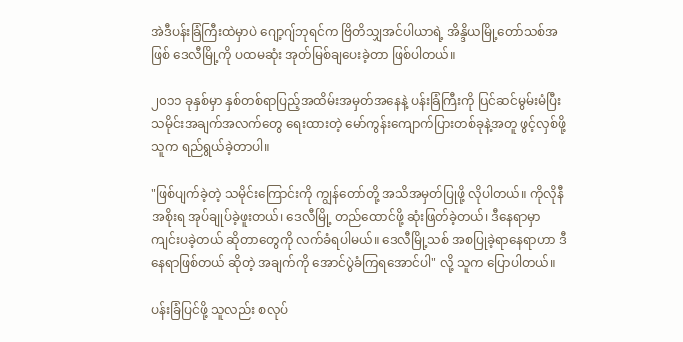အဲဒီပန်းခြံကြီးထဲမှာပဲ ဂျော့ဂျ်ဘုရင်က ဗြိတိသျှအင်ပါယာရဲ့ အိန္ဒိယမြို့တော်သစ်အဖြစ် ဒေလီမြို့ကို ပထမဆုံး အုတ်မြစ်ချပေးခဲ့တာ ဖြစ်ပါတယ်။

၂၀၁၁ ခုနှစ်မှာ နှစ်တစ်ရာပြည့်အထိမ်းအမှတ်အနေနဲ့ ပန်းခြံကြီးကို ပြင်ဆင်မွမ်းမံပြီး သမိုင်းအချက်အလက်တွေ ရေးထားတဲ့ မော်ကွန်းကျောက်ပြားတစ်ခုနဲ့အတူ ဖွင့်လှစ်ဖို့ သူက ရည်ရွယ်ခဲ့တာပါ။

"ဖြစ်ပျက်ခဲ့တဲ့ သမိုင်းကြောင်းကို ကျွန်တော်တို့ အသိအမှတ်ပြုဖို့ လိုပါတယ်။ ကိုလိုနီအစိုးရ အုပ်ချုပ်ခဲ့ဖူးတယ်၊ ဒေလီမြို့ တည်ထောင်ဖို့ ဆုံးဖြတ်ခဲ့တယ်၊ ဒီနေရာမှာ ကျင်းပခဲ့တယ် ဆိုတာတွေကို လက်ခံရပါမယ်။ ဒေလီမြို့သစ် အစပြုခဲ့ရာနေရာဟာ ဒီနေရာဖြစ်တယ် ဆိုတဲ့ အချက်ကို အောင်ပွဲခံကြရအောင်ပါ" လို့ သူက ပြောပါတယ်။

ပန်းခြံပြင်ဖို့ သူလည်း စလုပ်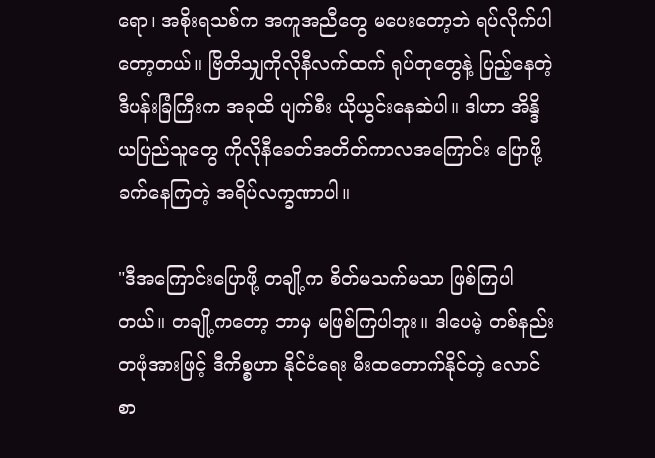ရော၊ အစိုးရသစ်က အကူအညီတွေ မပေးတော့ဘဲ ရပ်လိုက်ပါတော့တယ်။ ဗြိတိသျှကိုလိုနီလက်ထက် ရုပ်တုတွေနဲ့ ပြည့်နေတဲ့ ဒီပန်းခြံကြီးက အခုထိ ပျက်စီး ယိုယွင်းနေဆဲပါ။ ဒါဟာ အိန္ဒိယပြည်သူတွေ ကိုလိုနီခေတ်အတိတ်ကာလအကြောင်း ပြောဖို့ ခက်နေကြတဲ့ အရိပ်လက္ခဏာပါ။

"ဒီအကြောင်းပြောဖို့ တချို့က စိတ်မသက်မသာ ဖြစ်ကြပါတယ်။ တချို့ကတော့ ဘာမှ မဖြစ်ကြပါဘူး။ ဒါပေမဲ့ တစ်နည်းတဖုံအားဖြင့် ဒီကိစ္စဟာ နိုင်ငံရေး မီးထတောက်နိုင်တဲ့ လောင်စာ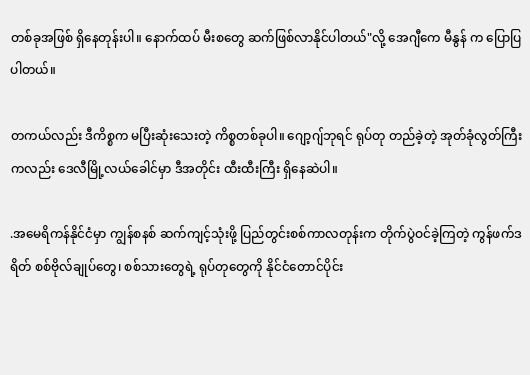တစ်ခုအဖြစ် ရှိနေတုန်းပါ။ နောက်ထပ် မီးစတွေ ဆက်ဖြစ်လာနိုင်ပါတယ်"လို့ အေဂျီကေ မီနွန် က ပြောပြပါတယ်။

တကယ်လည်း ဒီကိစ္စက မပြီးဆုံးသေးတဲ့ ကိစ္စတစ်ခုပါ။ ‌ဂျော့ဂျ်ဘုရင် ရုပ်တု တည်ခဲ့တဲ့ အုတ်ခုံလွတ်ကြီးကလည်း ဒေလီမြို့လယ်ခေါင်မှာ ဒီအတိုင်း ထီးထီးကြီး ရှိနေဆဲပါ။

.အမေရိကန်နိုင်ငံမှာ ကျွန်စနစ် ဆက်ကျင့်သုံးဖို့ ပြည်တွင်းစစ်ကာလတုန်းက တိုက်ပွဲဝင်ခဲ့ကြတဲ့ ကွန်ဖက်ဒရိတ် စစ်ဗိုလ်ချုပ်တွေ၊ စစ်သားတွေရဲ့ ရုပ်တုတွေကို နိုင်ငံတောင်ပိုင်း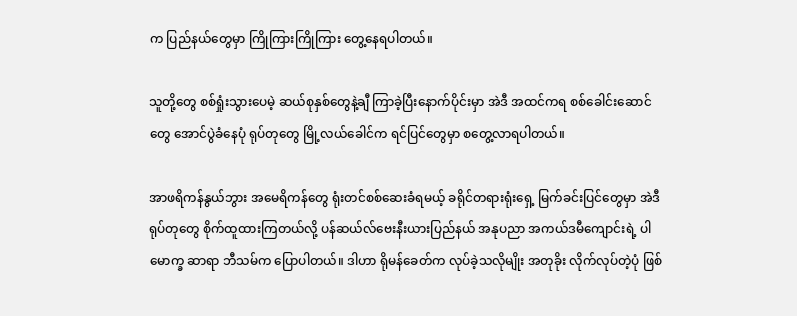က ပြည်နယ်တွေမှာ ကြိုကြားကြိုကြား တွေ့နေရပါတယ်။

သူတို့တွေ စစ်ရှုံးသွားပေမဲ့ ဆယ်စုနှစ်တွေနဲ့ချီ ကြာခဲ့ပြီးနောက်ပိုင်းမှာ အဲဒီ အထင်ကရ စစ်ခေါင်းဆောင်တွေ အောင်ပွဲခံနေပုံ ရုပ်တုတွေ မြို့လယ်ခေါင်က ရင်ပြင်တွေမှာ စတွေ့လာရပါတယ်။

အာဖရိကန်နွယ်ဘွား အမေရိကန်တွေ ရုံးတင်စစ်ဆေးခံရမယ့် ခရိုင်တရားရုံးရှေ့ မြက်ခင်းပြင်တွေမှာ အဲဒီ ရုပ်တုတွေ စိုက်ထူထားကြတယ်လို့ ပန်ဆယ်လ်ဗေးနီးယားပြည်နယ် အနုပညာ အကယ်ဒမီကျောင်းရဲ့ ပါမောက္ခ ဆာရာ ဘီသမ်က ပြောပါတယ်။ ဒါဟာ ရိုမန်ခေတ်က လုပ်ခဲ့သလိုမျိုး အတုခိုး လိုက်လုပ်တဲ့ပုံ ဖြစ်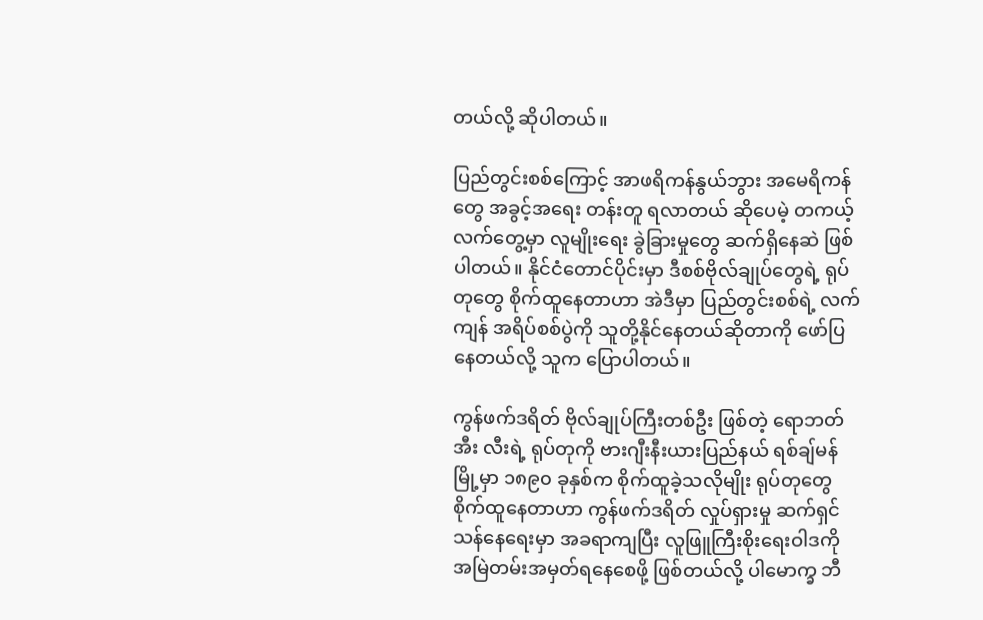တယ်လို့ ဆိုပါတယ်။

ပြည်တွင်းစစ်ကြောင့် အာဖရိကန်နွယ်ဘွား အမေရိကန်တွေ အခွင့်အရေး တန်းတူ ရလာတယ် ဆိုပေမဲ့ တကယ့်လက်တွေ့မှာ လူမျိုးရေး ခွဲခြားမှုတွေ ဆက်ရှိနေဆဲ ဖြစ်ပါတယ်။ နိုင်ငံတောင်ပိုင်းမှာ ဒီစစ်ဗိုလ်ချုပ်တွေရဲ့ ရုပ်တုတွေ စိုက်ထူနေတာဟာ အဲဒီမှာ ပြည်တွင်းစစ်ရဲ့ လက်ကျန် အရိပ်စစ်ပွဲကို သူတို့နိုင်နေတယ်ဆိုတာကို ဖော်ပြနေတယ်လို့ သူက ပြောပါတယ်။

ကွန်ဖက်ဒရိတ် ဗိုလ်ချုပ်ကြီးတစ်ဦး ဖြစ်တဲ့ ရောဘတ် အီး လီးရဲ့ ရုပ်တုကို ဗားဂျီးနီးယားပြည်နယ် ရစ်ချ်မန်မြို့မှာ ၁၈၉၀ ခုနှစ်က စိုက်ထူခဲ့သလိုမျိုး ရုပ်တုတွေ စိုက်ထူနေတာဟာ ကွန်ဖက်ဒရိတ် လှုပ်ရှားမှု ဆက်ရှင်သန်နေရေးမှာ အခရာကျပြီး လူဖြူကြီးစိုးရေးဝါဒကို အမြဲတမ်းအမှတ်ရနေစေဖို့ ဖြစ်တယ်လို့ ပါမောက္ခ ဘီ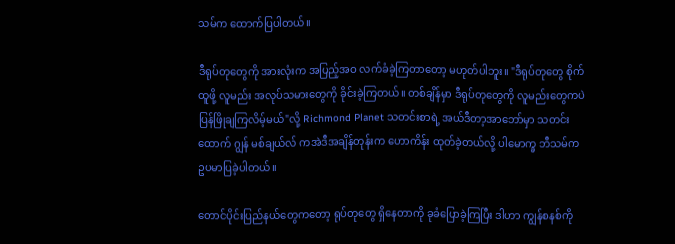သမ်က ထောက်ပြပါတယ်။

ဒီရုပ်တုတွေကို အားလုံးက အပြည့်အဝ လက်ခံခဲ့ကြတာတော့ မဟုတ်ပါဘူး။ "ဒီရုပ်တုတွေ စိုက်ထူဖို့ လူမည်း အလုပ်သမားတွေကို ခိုင်းခဲ့ကြတယ်။ တစ်ချိန်မှာ ဒီရုပ်တုတွေကို လူမည်းတွေကပဲ ပြန်ဖြိုချကြလိမ့်မယ်"လို့ Richmond Planet သတင်းစာရဲ့ အယ်ဒီတာ့အာဘော်မှာ သတင်းထောက် ဂျွန် မစ်ချယ်လ် ကအဲဒီအချိန်တုန်းက ဟောကိန်း ထုတ်ခဲ့တယ်လို့ ပါမောက္ခ ဘီသမ်က ဥပမာပြခဲ့ပါတယ်။

တောင်ပိုင်းပြည်နယ်တွေကတော့ ရုပ်တုတွေ ရှိနေတာကို ခုခံပြောခဲ့ကြပြီး ဒါဟာ ကျွန်စနစ်ကို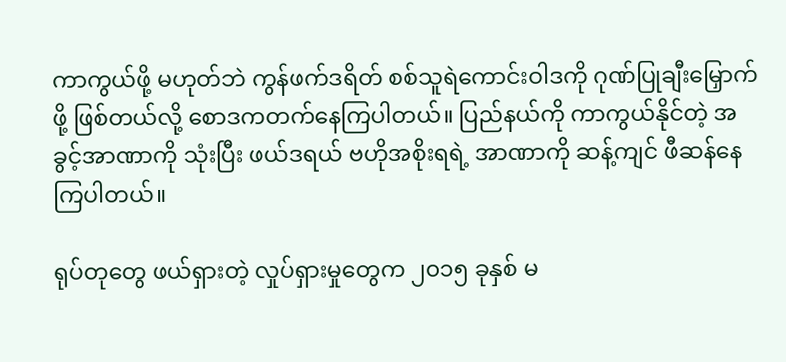ကာကွယ်ဖို့ မဟုတ်ဘဲ ကွန်ဖက်ဒရိတ် စစ်သူရဲကောင်းဝါဒကို ဂုဏ်ပြုချီးမြှောက်ဖို့ ဖြစ်တယ်လို့ စောဒကတက်နေကြပါတယ်။ ပြည်နယ်ကို ကာကွယ်နိုင်တဲ့ အခွင့်အာဏာကို သုံးပြီး ဖယ်ဒရယ် ဗဟိုအစိုးရရဲ့ အာဏာကို ဆန့်ကျင် ဖီဆန်နေကြပါတယ်။

ရုပ်တုတွေ ဖယ်ရှားတဲ့ လှုပ်ရှားမှုတွေက ၂၀၁၅ ခုနှစ် မ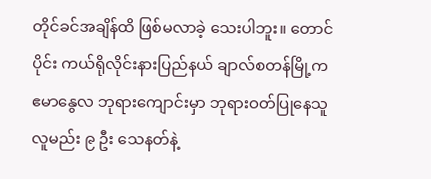တိုင်ခင်အချိန်ထိ ဖြစ်မလာခဲ့ သေးပါဘူး။ တောင်ပိုင်း ကယ်ရိုလိုင်းနားပြည်နယ် ချာလ်စတန်မြို့က ဧမာနွေလ ဘုရားကျောင်းမှာ ဘုရားဝတ်ပြုနေသူ လူမည်း ၉ ဦး သေနတ်နဲ့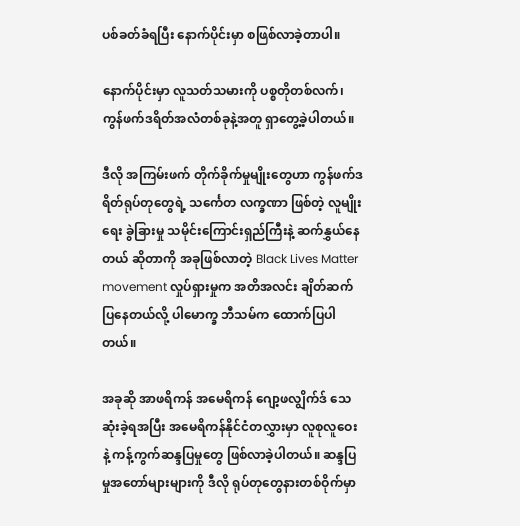ပစ်ခတ်ခံရပြီး နောက်ပိုင်းမှာ စဖြစ်လာခဲ့တာပါ။

နောက်ပိုင်းမှာ လူသတ်သမားကို ပစ္စတိုတစ်လက်၊ ကွန်ဖက်ဒရိတ်အလံတစ်ခုနဲ့အတူ ရှာတွေ့ခဲ့ပါတယ်။

ဒီလို အကြမ်းဖက် တိုက်ခိုက်မှုမျိုးတွေဟာ ကွန်ဖက်ဒရိတ်ရုပ်တုတွေရဲ့ သင်္ကေတ လက္ခဏာ ဖြစ်တဲ့ လူမျိုးရေး ခွဲခြားမှု သမိုင်းကြောင်းရှည်ကြီးနဲ့ ဆက်နွှယ်နေတယ် ဆိုတာကို အခုဖြစ်လာတဲ့ Black Lives Matter movement လှုပ်ရှားမှုက အတိအလင်း ချိတ်ဆက်ပြနေတယ်လို့ ပါမောက္ခ ဘီသမ်က ထောက်ပြပါတယ်။

အခုဆို အာဖရိကန် အမေရိကန် ‌‌‌ဂျော့ဖလျွိက်ဒ် သေဆုံးခဲ့ရအပြီး အမေရိကန်နိုင်ငံတလွှားမှာ လူစုလူဝေးနဲ့ ကန့်ကွက်ဆန္ဒပြမှုတွေ ဖြစ်လာခဲ့ပါတယ်။ ဆန္ဒပြမှုအတော်များများကို ဒီလို ရုပ်တုတွေနားတစ်ဝိုက်မှာ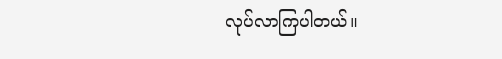လုပ်လာကြပါတယ်။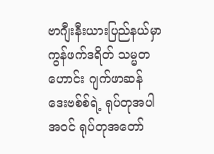ဗာဂျီးနီးယားပြည်နယ်မှာ ကွန်ဖက်ဒရိတ် သမ္မတဟောင်း ဂျက်ဖာဆန် ဒေးဗစ်စ်ရဲ့ ရုပ်တုအပါအဝင် ရုပ်တုအတော်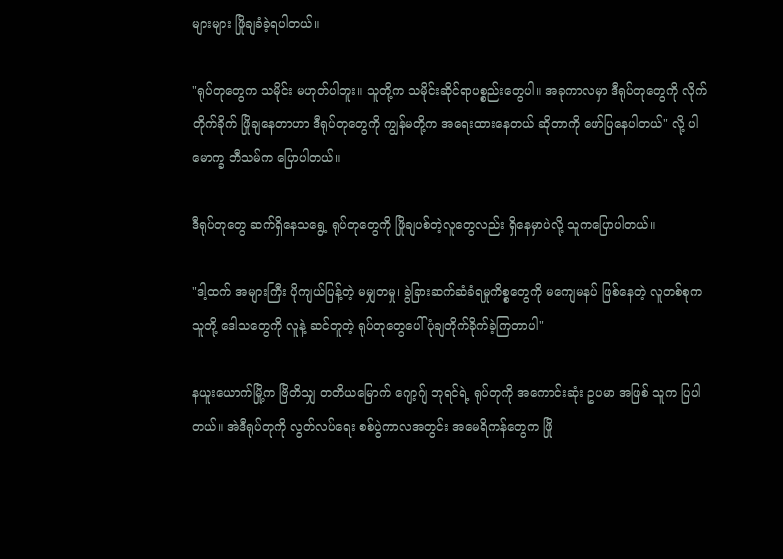များများ ဖြိုချခံခဲ့ရပါတယ်။

"ရုပ်တုတွေက သမိုင်း မဟုတ်ပါဘူး။ သူတို့က သမိုင်းဆိုင်ရာပစ္စည်းတွေပါ။ အခုကာလမှာ ဒီရုပ်တုတွေကို လိုက်တိုက်ခိုက် ဖြိုချနေတာဟာ ဒီရုပ်တုတွေကို ကျွန်မတို့က အရေးထားနေတယ် ဆိုတာကို ဖော်ပြနေပါတယ်" လို့ ပါမောက္ခ ဘီသမ်က ပြောပါတယ်။

ဒီရုပ်တုတွေ ဆက်ရှိနေသရွေ့ ရုပ်တုတွေကို ဖြိုချပစ်တဲ့လူတွေလည်း ရှိနေမှာပဲလို့ သူကပြောပါတယ်။

"ဒါ့ထက် အများကြီး ပိုကျယ်ပြန့်တဲ့ မမျှတမှု၊ ခွဲခြားဆက်ဆံခံရမှုကိစ္စတွေကို မကျေမနပ် ဖြစ်နေတဲ့ လူတစ်စုက သူတို့ ဒေါသတွေကို လူနဲ့ ဆင်တူတဲ့ ရုပ်တုတွေပေါ် ပုံချတိုက်ခိုက်ခဲ့ကြတာပါ"

နယူးယောက်မြို့က ဗြိတိသျှ တတိယမြောက် ဂျော့ဂျ် ဘုရင်ရဲ့ ရုပ်တုကို အကောင်းဆုံး ဥပမာ အဖြစ် သူက ပြပါတယ်။ အဲဒီရုပ်တုကို လွတ်လပ်ရေး စစ်ပွဲကာလအတွင်း အမေရိကန်တွေက ဖြို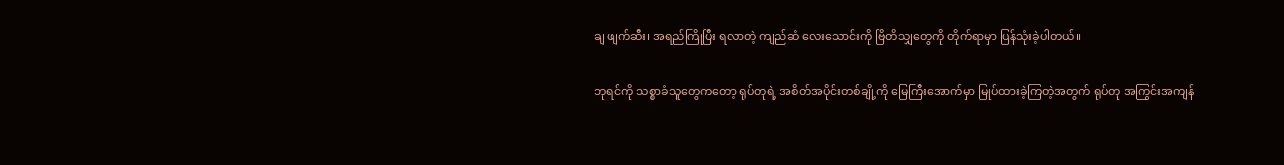ချ ဖျက်ဆီး၊ အရည်ကြိုပြီး ရလာတဲ့ ကျည်ဆံ လေးသောင်းကို ဗြိတိသျှတွေကို တိုက်ရာမှာ ပြန်သုံးခဲ့ပါတယ်။

ဘုရင်ကို သစ္စာခံသူတွေကတော့ ရုပ်တုရဲ့ အစိတ်အပိုင်းတစ်ချို့ကို မြေကြီးအောက်မှာ မြုပ်ထားခဲ့ကြတဲ့အတွက် ရုပ်တု အကြွင်းအကျန်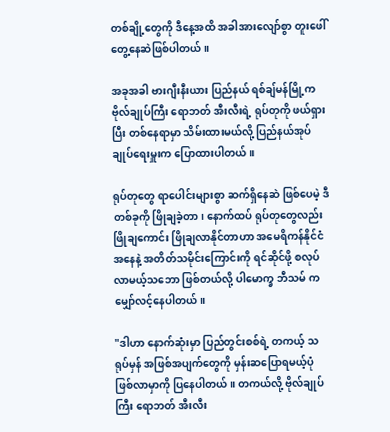တစ်ချို့တွေကို ဒီနေ့အထိ အခါအားလျော်စွာ တူးဖေါ် တွေ့နေဆဲဖြစ်ပါတယ်။

အခုအခါ ဗားဂျီးနီးယား ပြည်နယ် ရစ်ချ်မန်မြို့က ဗိုလ်ချုပ်ကြီး ရောဘတ် အီးလီးရဲ့ ရုပ်တုကို ဖယ်ရှားပြီး တစ်နေရာမှာ သိမ်းထားမယ်လို့ ပြည်နယ်အုပ်ချုပ်ရေးမှူးက ပြောထားပါတယ်။

ရုပ်တုတွေ ရာပေါင်းများစွာ ဆက်ရှိနေဆဲ ဖြစ်ပေမဲ့ ဒီတစ်ခုကို ဖြိုချခဲ့တာ၊ နောက်ထပ် ရုပ်တုတွေလည်း ဖြိုချကောင်း ဖြိုချလာနိုင်တာဟာ အမေရိကန်နိုင်ငံအနေနဲ့ အတိတ်သမိုင်းကြောင်းကို ရင်ဆိုင်ဖို့ စလုပ်လာမယ့်သဘော ဖြစ်တယ်လို့ ပါမောက္ခ ဘီသမ် က မျှော်လင့်နေပါတယ်။

"ဒါဟာ နောက်ဆုံးမှာ ပြည်တွင်းစစ်ရဲ့ တကယ့် သရုပ်မှန် အဖြစ်အပျက်တွေကို မှန်းဆပြောရမယ့်ပုံ ဖြစ်လာမှာကို ပြနေပါတယ်။ တကယ်လို့ ဗိုလ်ချုပ်ကြီး ရောဘတ် အီးလီး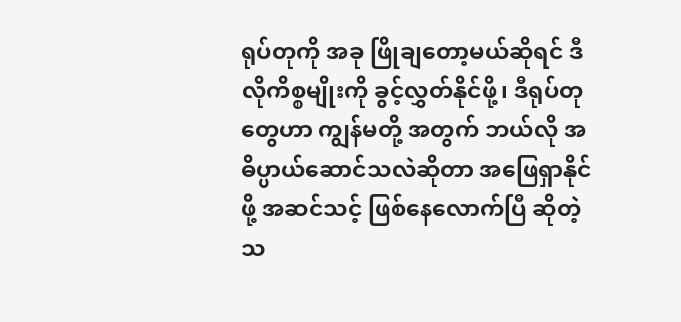ရုပ်တုကို အခု ဖြိုချတော့မယ်ဆိုရင် ဒီလိုကိစ္စမျိုးကို ခွင့်လွှတ်နိုင်ဖို့၊ ဒီရုပ်တုတွေဟာ ကျွန်မတို့ အတွက် ဘယ်လို အဓိပ္ပာယ်ဆောင်သလဲဆိုတာ အဖြေရှာနိုင်ဖို့ အဆင်သင့် ဖြစ်နေလောက်ပြီ ဆိုတဲ့ သ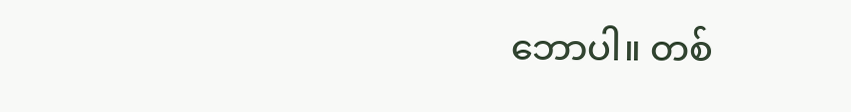ဘောပါ။ တစ်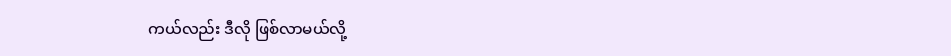ကယ်လည်း ဒီလို ဖြစ်လာမယ်လို့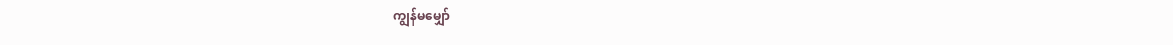ကျွန်မမျှော်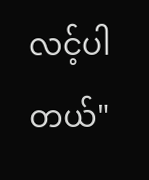လင့်ပါတယ်"